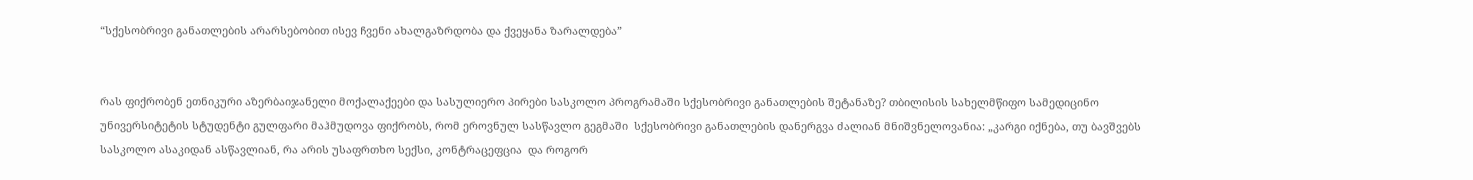“სქესობრივი განათლების არარსებობით ისევ ჩვენი ახალგაზრდობა და ქვეყანა ზარალდება”


რას ფიქრობენ ეთნიკური აზერბაიჯანელი მოქალაქეები და სასულიერო პირები სასკოლო პროგრამაში სქესობრივი განათლების შეტანაზე? თბილისის სახელმწიფო სამედიცინო უნივერსიტეტის სტუდენტი გულფარი მაჰმუდოვა ფიქრობს, რომ ეროვნულ სასწავლო გეგმაში  სქესობრივი განათლების დანერგვა ძალიან მნიშვნელოვანია: „კარგი იქნება, თუ ბავშვებს სასკოლო ასაკიდან ასწავლიან, რა არის უსაფრთხო სექსი, კონტრაცეფცია  და როგორ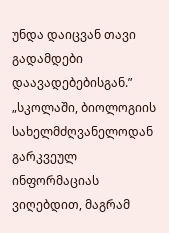უნდა დაიცვან თავი გადამდები დაავადებებისგან.” „სკოლაში, ბიოლოგიის სახელმძღვანელოდან გარკვეულ ინფორმაციას ვიღებდით, მაგრამ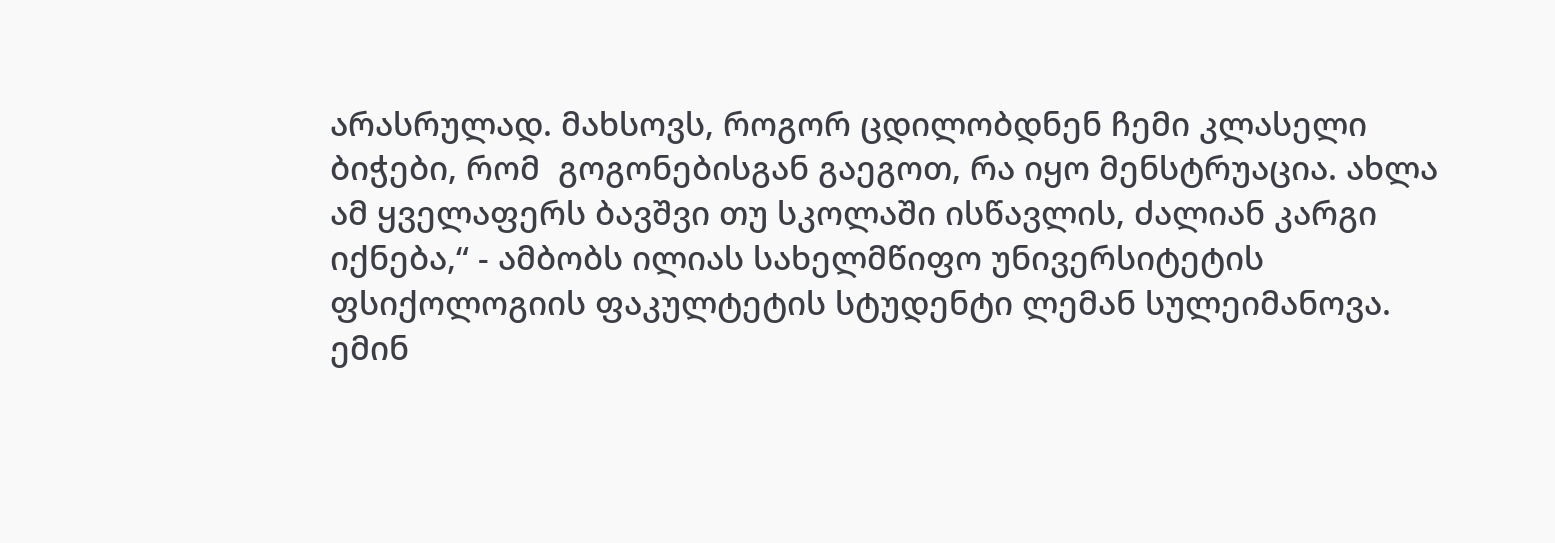არასრულად. მახსოვს, როგორ ცდილობდნენ ჩემი კლასელი ბიჭები, რომ  გოგონებისგან გაეგოთ, რა იყო მენსტრუაცია. ახლა ამ ყველაფერს ბავშვი თუ სკოლაში ისწავლის, ძალიან კარგი იქნება,“ - ამბობს ილიას სახელმწიფო უნივერსიტეტის ფსიქოლოგიის ფაკულტეტის სტუდენტი ლემან სულეიმანოვა.   ემინ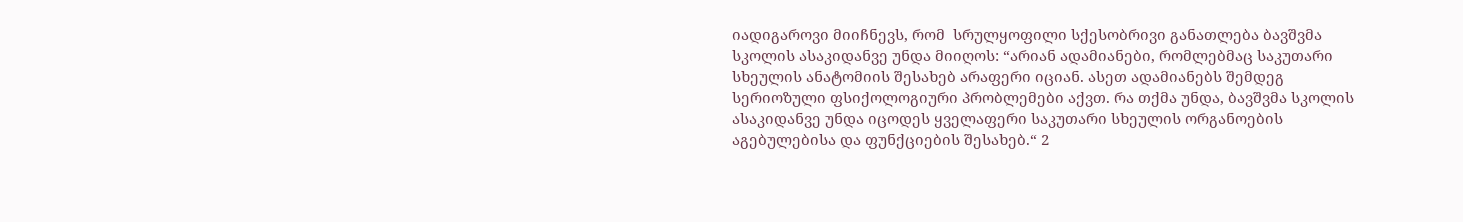იადიგაროვი მიიჩნევს, რომ  სრულყოფილი სქესობრივი განათლება ბავშვმა სკოლის ასაკიდანვე უნდა მიიღოს: “არიან ადამიანები, რომლებმაც საკუთარი სხეულის ანატომიის შესახებ არაფერი იციან. ასეთ ადამიანებს შემდეგ სერიოზული ფსიქოლოგიური პრობლემები აქვთ. რა თქმა უნდა, ბავშვმა სკოლის ასაკიდანვე უნდა იცოდეს ყველაფერი საკუთარი სხეულის ორგანოების აგებულებისა და ფუნქციების შესახებ.“ 2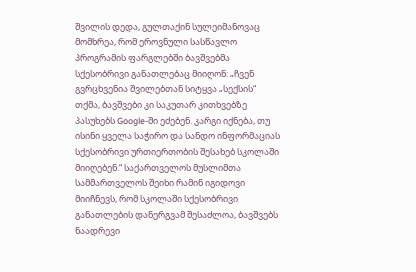შვილის დედა, გულთაქინ სულეიმანოვაც მომხრეა, რომ ეროვნული სასწავლო პროგრამის ფარგლებში ბავშვებმა სქესობრივი განათლებაც მიიღონ: „ჩვენ გვრცხვენია შვილებთან სიტყვა „სექსის“ თქმა, ბავშვები კი საკუთარ კითხვებზე პასუხებს Google-ში ეძებენ. კარგი იქნება, თუ ისინი ყველა საჭირო და სანდო ინფორმაციას სქესობრივი ურთიერთობის შესახებ სკოლაში მიიღებენ.“ საქართველოს მუსლიმთა სამმართველოს შეიხი რამინ იგიდოვი მიიჩნევს, რომ სკოლაში სქესობრივი განათლების დანერგვამ შესაძლოა, ბავშვებს ნაადრევი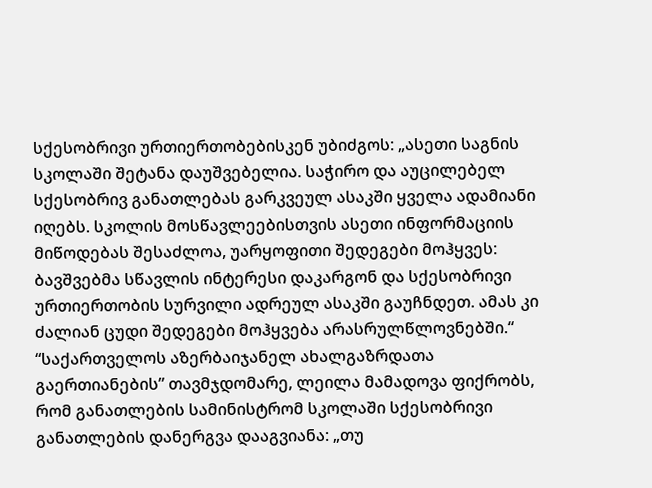სქესობრივი ურთიერთობებისკენ უბიძგოს: „ასეთი საგნის სკოლაში შეტანა დაუშვებელია. საჭირო და აუცილებელ სქესობრივ განათლებას გარკვეულ ასაკში ყველა ადამიანი იღებს. სკოლის მოსწავლეებისთვის ასეთი ინფორმაციის მიწოდებას შესაძლოა, უარყოფითი შედეგები მოჰყვეს: ბავშვებმა სწავლის ინტერესი დაკარგონ და სქესობრივი ურთიერთობის სურვილი ადრეულ ასაკში გაუჩნდეთ. ამას კი ძალიან ცუდი შედეგები მოჰყვება არასრულწლოვნებში.“ “საქართველოს აზერბაიჯანელ ახალგაზრდათა გაერთიანების” თავმჯდომარე, ლეილა მამადოვა ფიქრობს, რომ განათლების სამინისტრომ სკოლაში სქესობრივი განათლების დანერგვა დააგვიანა: „თუ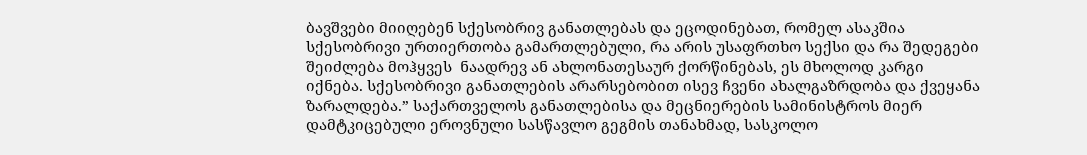ბავშვები მიიღებენ სქესობრივ განათლებას და ეცოდინებათ, რომელ ასაკშია სქესობრივი ურთიერთობა გამართლებული, რა არის უსაფრთხო სექსი და რა შედეგები შეიძლება მოჰყვეს  ნაადრევ ან ახლონათესაურ ქორწინებას, ეს მხოლოდ კარგი იქნება. სქესობრივი განათლების არარსებობით ისევ ჩვენი ახალგაზრდობა და ქვეყანა ზარალდება.” საქართველოს განათლებისა და მეცნიერების სამინისტროს მიერ დამტკიცებული ეროვნული სასწავლო გეგმის თანახმად, სასკოლო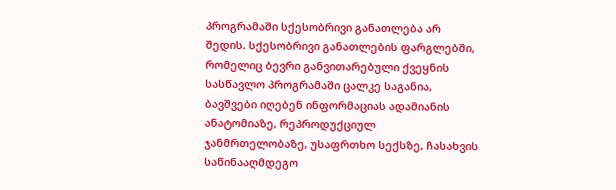პროგრამაში სქესობრივი განათლება არ შედის. სქესობრივი განათლების ფარგლებში, რომელიც ბევრი განვითარებული ქვეყნის სასწავლო პროგრამაში ცალკე საგანია, ბავშვები იღებენ ინფორმაციას ადამიანის ანატომიაზე, რეპროდუქციულ ჯანმრთელობაზე, უსაფრთხო სექსზე, ჩასახვის საწინააღმდეგო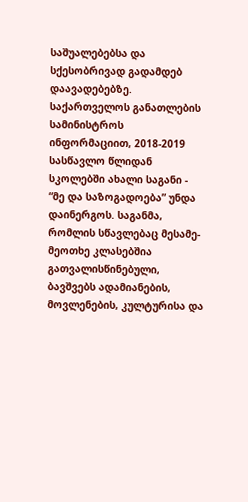საშუალებებსა და სქესობრივად გადამდებ დაავადებებზე. საქართველოს განათლების სამინისტროს ინფორმაციით, 2018-2019 სასწავლო წლიდან სკოლებში ახალი საგანი - “მე და საზოგადოება” უნდა დაინერგოს. საგანმა, რომლის სწავლებაც მესამე-მეოთხე კლასებშია გათვალისწინებული, ბავშვებს ადამიანების, მოვლენების, კულტურისა და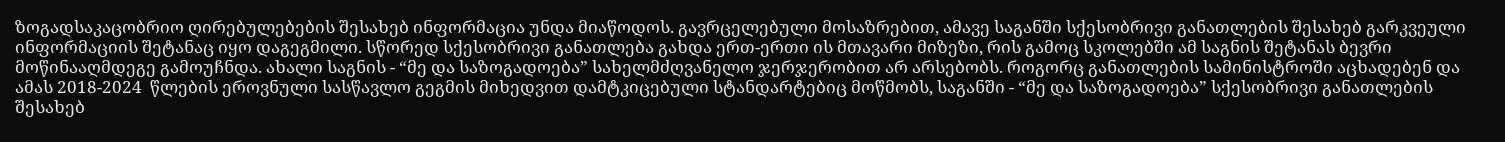ზოგადსაკაცობრიო ღირებულებების შესახებ ინფორმაცია უნდა მიაწოდოს. გავრცელებული მოსაზრებით, ამავე საგანში სქესობრივი განათლების შესახებ გარკვეული ინფორმაციის შეტანაც იყო დაგეგმილი. სწორედ სქესობრივი განათლება გახდა ერთ-ერთი ის მთავარი მიზეზი, რის გამოც სკოლებში ამ საგნის შეტანას ბევრი მოწინააღმდეგე გამოუჩნდა. ახალი საგნის - “მე და საზოგადოება” სახელმძღვანელო ჯერჯერობით არ არსებობს. როგორც განათლების სამინისტროში აცხადებენ და ამას 2018-2024  წლების ეროვნული სასწავლო გეგმის მიხედვით დამტკიცებული სტანდარტებიც მოწმობს, საგანში - “მე და საზოგადოება” სქესობრივი განათლების შესახებ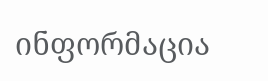ინფორმაცია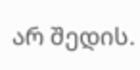არ შედის.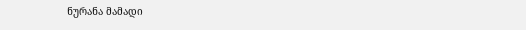ნურანა მამადი